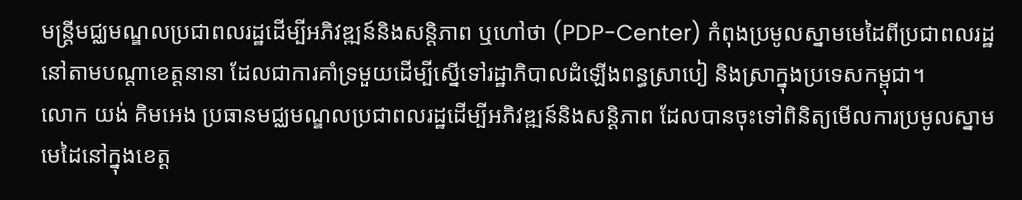មន្ត្រីមជ្ឈមណ្ឌលប្រជាពលរដ្ឋដើម្បីអភិវឌ្ឍន៍និងសន្តិភាព ឬហៅថា (PDP-Center) កំពុងប្រមូលស្នាមមេដៃពីប្រជាពលរដ្ឋនៅតាមបណ្តាខេត្តនានា ដែលជាការគាំទ្រមួយដើម្បីស្នើទៅរដ្ឋាភិបាលដំឡើងពន្ធស្រាបៀ និងស្រាក្នុងប្រទេសកម្ពុជា។
លោក យង់ គិមអេង ប្រធានមជ្ឈមណ្ឌលប្រជាពលរដ្ឋដើម្បីអភិវឌ្ឍន៍និងសន្តិភាព ដែលបានចុះទៅពិនិត្យមើលការប្រមូលស្នាមមេដៃនៅក្នុងខេត្ត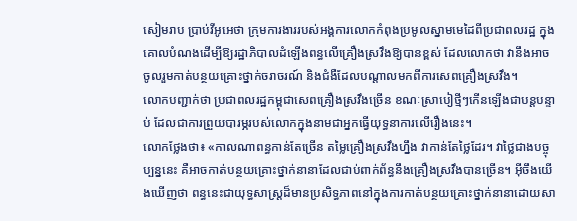សៀមរាប ប្រាប់វីអូអេថា ក្រុមការងាររបស់អង្គការលោកកំពុងប្រមូលស្នាមមេដៃពីប្រជាពលរដ្ឋ ក្នុងគោលបំណងដើម្បីឱ្យរដ្ឋាភិបាលដំឡើងពន្ធលើគ្រឿងស្រវឹងឱ្យបានខ្ពស់ ដែលលោកថា វានឹងអាចចូលរួមកាត់បន្ថយគ្រោះថ្នាក់ចរាចរណ៍ និងជំងឺដែលបណ្តាលមកពីការសេពគ្រឿងស្រវឹង។
លោកបញ្ជាក់ថា ប្រជាពលរដ្ឋកម្ពុជាសេពគ្រឿងស្រវឹងច្រើន ខណៈស្រាបៀថ្មីៗកើនឡើងជាបន្តបន្ទាប់ ដែលជាការព្រួយបារម្ភរបស់លោកក្នុងនាមជាអ្នកធ្វើយុទ្ធនាការលើរឿងនេះ។
លោកថ្លែងថា៖ «កាលណាពន្ធកាន់តែច្រើន តម្លៃគ្រឿងស្រវឹងហ្នឹង វាកាន់តែថ្លៃដែរ។ វាថ្លៃជាងបច្ចុប្បន្ននេះ គឺអាចកាត់បន្ថយគ្រោះថ្នាក់នានាដែលជាប់ពាក់ព័ន្ធនឹងគ្រឿងស្រវឹងបានច្រើន។ អ៊ីចឹងយើងឃើញថា ពន្ធនេះជាយុទ្ធសាស្រ្តដ៏មានប្រសិទ្ធភាពនៅក្នុងការកាត់បន្ថយគ្រោះថ្នាក់នានាដោយសា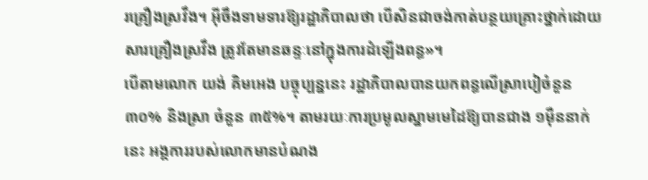រគ្រឿងស្រវឹង។ អ៊ីចឹងទាមទារឱ្យរដ្ឋាភិបាលថា បើសិនជាចង់កាត់បន្ថយគ្រោះថ្នាក់ដោយសារគ្រឿងស្រវឹង ត្រូវតែមានឆន្ទៈនៅក្នុងការដំឡើងពន្ធ»។
បើតាមលោក យង់ គិមអេង បច្ចុប្បន្ននេះ រដ្ឋាភិបាលបានយកពន្ធលើស្រាបៀចំនួន ៣០% និងស្រា ចំនួន ៣៥%។ តាមរយៈការប្រមូលស្នាមមេដៃឱ្យបានជាង ១ម៉ឺននាក់នេះ អង្គការរបស់លោកមានបំណង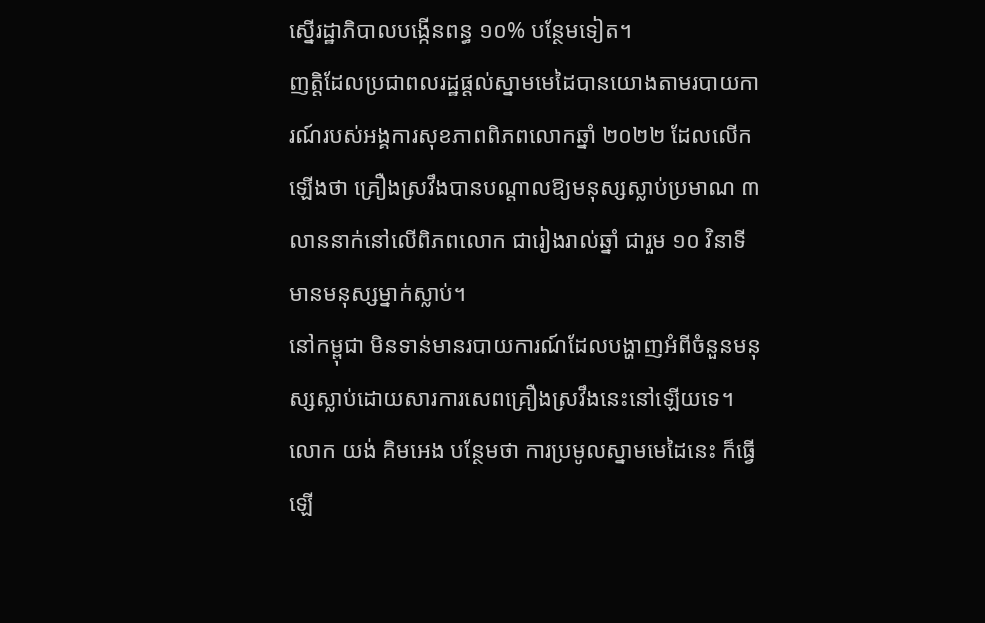ស្នើរដ្ឋាភិបាលបង្កើនពន្ធ ១០% បន្ថែមទៀត។
ញត្តិដែលប្រជាពលរដ្ឋផ្តល់ស្នាមមេដៃបានយោងតាមរបាយការណ៍របស់អង្គការសុខភាពពិភពលោកឆ្នាំ ២០២២ ដែលលើកឡើងថា គ្រឿងស្រវឹងបានបណ្តាលឱ្យមនុស្សស្លាប់ប្រមាណ ៣ លាននាក់នៅលើពិភពលោក ជារៀងរាល់ឆ្នាំ ជារួម ១០ វិនាទី មានមនុស្សម្នាក់ស្លាប់។
នៅកម្ពុជា មិនទាន់មានរបាយការណ៍ដែលបង្ហាញអំពីចំនួនមនុស្សស្លាប់ដោយសារការសេពគ្រឿងស្រវឹងនេះនៅឡើយទេ។
លោក យង់ គិមអេង បន្ថែមថា ការប្រមូលស្នាមមេដៃនេះ ក៏ធ្វើឡើ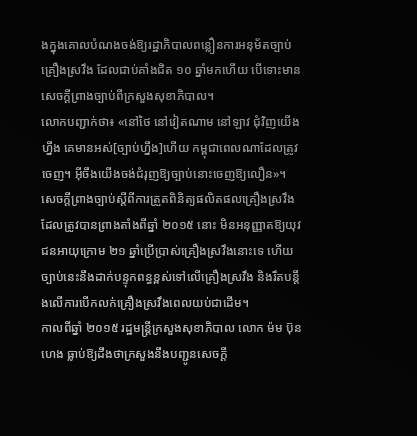ងក្នុងគោលបំណងចង់ឱ្យរដ្ឋាភិបាលពន្លឿនការអនុម័តច្បាប់គ្រឿងស្រវឹង ដែលជាប់គាំងជិត ១០ ឆ្នាំមកហើយ បើទោះមានសេចក្តីព្រាងច្បាប់ពីក្រសួងសុខាភិបាល។
លោកបញ្ជាក់ថា៖ «នៅថៃ នៅវៀតណាម នៅឡាវ ជុំវិញយើងហ្នឹង គេមានអស់[ច្បាប់ហ្នឹង]ហើយ កម្ពុជាពេលណាដែលត្រូវចេញ។ អ៊ីចឹងយើងចង់ជំរុញឱ្យច្បាប់នោះចេញឱ្យលឿន»។
សេចក្តីព្រាងច្បាប់ស្តីពីការត្រួតពិនិត្យផលិតផលគ្រឿងស្រវឹង ដែលត្រូវបានព្រាងតាំងពីឆ្នាំ ២០១៥ នោះ មិនអនុញ្ញាតឱ្យយុវជនអាយុក្រោម ២១ ឆ្នាំប្រើប្រាស់គ្រឿងស្រវឹងនោះទេ ហើយច្បាប់នេះនឹងដាក់បន្ទុកពន្ធខ្ពស់ទៅលើគ្រឿងស្រវឹង និងរឹតបន្តឹងលើការបើកលក់គ្រឿងស្រវឹងពេលយប់ជាដើម។
កាលពីឆ្នាំ ២០១៥ រដ្ឋមន្ត្រីក្រសួងសុខាភិបាល លោក ម៉ម ប៊ុនហេង ធ្លាប់ឱ្យដឹងថាក្រសួងនឹងបញ្ជូនសេចក្តី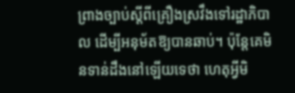ព្រាងច្បាប់ស្តីពីគ្រឿងស្រវឹងទៅរដ្ឋាភិបាល ដើម្បីអនុម័តឱ្យបានឆាប់។ ប៉ុន្តែគេមិនទាន់ដឹងនៅឡើយទេថា ហេតុអ្វីមិ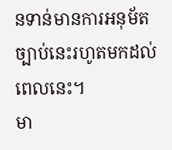នទាន់មានការអនុម័តច្បាប់នេះរហូតមកដល់ពេលនេះ។
មា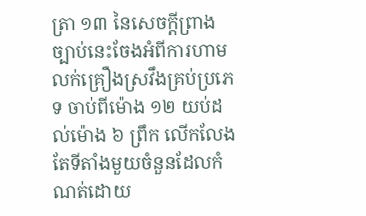ត្រា ១៣ នៃសេចក្តីព្រាងច្បាប់នេះចែងអំពីការហាមលក់គ្រឿងស្រវឹងគ្រប់ប្រភេទ ចាប់ពីម៉ោង ១២ យប់ដល់ម៉ោង ៦ ព្រឹក លើកលែងតែទីតាំងមួយចំនួនដែលកំណត់ដោយ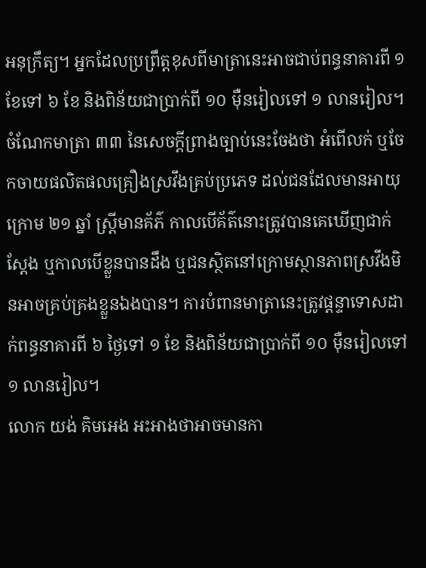អនុក្រឹត្យ។ អ្នកដែលប្រព្រឹត្តខុសពីមាត្រានេះអាចជាប់ពន្ធនាគារពី ១ ខែទៅ ៦ ខែ និងពិន័យជាប្រាក់ពី ១០ ម៉ឺនរៀលទៅ ១ លានរៀល។
ចំណែកមាត្រា ៣៣ នៃសេចក្តីព្រាងច្បាប់នេះចែងថា អំពើលក់ ឬចែកចាយផលិតផលគ្រឿងស្រវឹងគ្រប់ប្រភេទ ដល់ជនដែលមានអាយុក្រោម ២១ ឆ្នាំ ស្រ្តីមានគ័ភ៌ កាលបើគ័ត៌នោះត្រូវបានគេឃើញជាក់ស្តែង ឬកាលបើខ្លួនបានដឹង ឬជនស្ថិតនៅក្រោមស្ថានភាពស្រវឹងមិនអាចគ្រប់គ្រងខ្លួនឯងបាន។ ការបំពានមាត្រានេះត្រូវផ្តន្ទាទោសដាក់ពន្ធនាគារពី ៦ ថ្ងៃទៅ ១ ខែ និងពិន័យជាប្រាក់ពី ១០ ម៉ឺនរៀលទៅ ១ លានរៀល។
លោក យង់ គិមអេង អះអាងថាអាចមានកា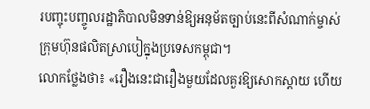របញ្ចុះបញ្ចូលរដ្ឋាភិបាលមិនទាន់ឱ្យអនុម័តច្បាប់នេះពីសំណាក់ម្ចាស់ក្រុមហ៊ុនផលិតស្រាបៀក្នុងប្រទេសកម្ពុជា។
លោកថ្លែងថា៖ «រឿងនេះជារឿងមួយដែលគួរឱ្យសោកស្តាយ ហើយ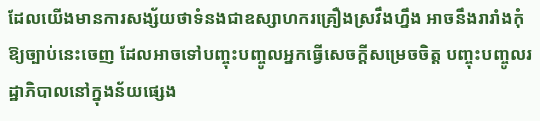ដែលយើងមានការសង្ស័យថាទំនងជាឧស្សាហករគ្រឿងស្រវឹងហ្នឹង អាចនឹងរារាំងកុំឱ្យច្បាប់នេះចេញ ដែលអាចទៅបញ្ចុះបញ្ចូលអ្នកធ្វើសេចក្តីសម្រេចចិត្ត បញ្ចុះបញ្ចូលរដ្ឋាភិបាលនៅក្នុងន័យផ្សេង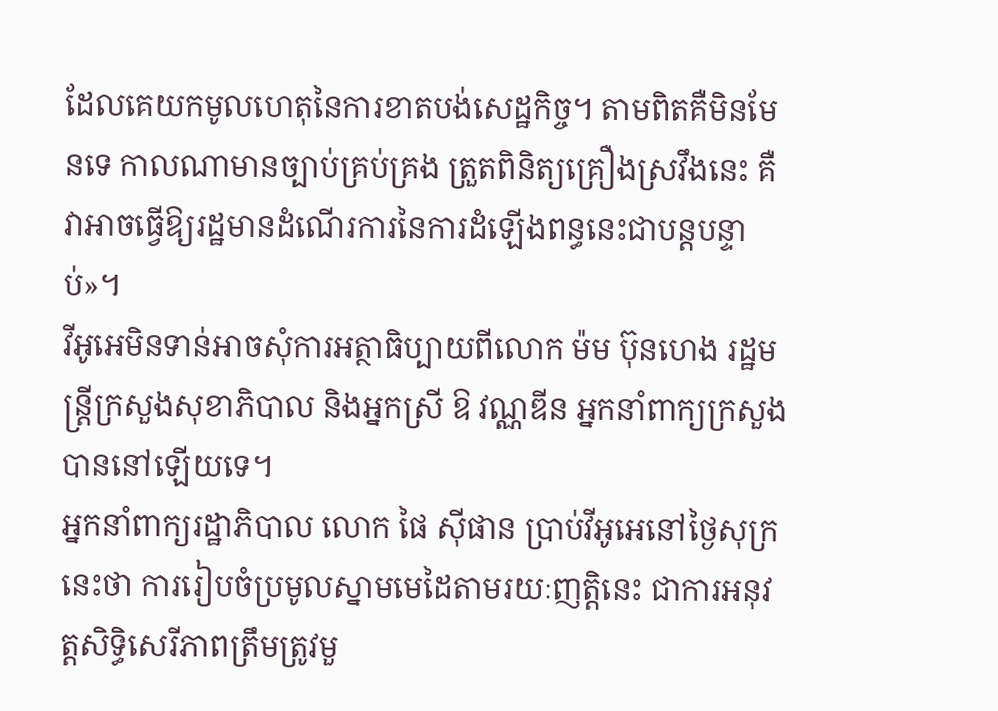ដែលគេយកមូលហេតុនៃការខាតបង់សេដ្ឋកិច្ច។ តាមពិតគឺមិនមែនទេ កាលណាមានច្បាប់គ្រប់គ្រង ត្រួតពិនិត្យគ្រឿងស្រវឹងនេះ គឺវាអាចធ្វើឱ្យរដ្ឋមានដំណើរការនៃការដំឡើងពន្ធនេះជាបន្តបន្ទាប់»។
វីអូអេមិនទាន់អាចសុំការអត្ថាធិប្បាយពីលោក ម៉ម ប៊ុនហេង រដ្ឋមន្ត្រីក្រសួងសុខាភិបាល និងអ្នកស្រី ឱ វណ្ណឌីន អ្នកនាំពាក្យក្រសួងបាននៅឡើយទេ។
អ្នកនាំពាក្យរដ្ឋាភិបាល លោក ផៃ ស៊ីផាន ប្រាប់វីអូអេនៅថ្ងៃសុក្រនេះថា ការរៀបចំប្រមូលស្នាមមេដៃតាមរយៈញតិ្តនេះ ជាការអនុវត្តសិទ្ធិសេរីភាពត្រឹមត្រូវមួ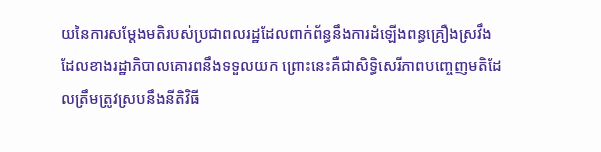យនៃការសម្តែងមតិរបស់ប្រជាពលរដ្ឋដែលពាក់ព័ន្ធនឹងការដំឡើងពន្ធគ្រឿងស្រវឹង ដែលខាងរដ្ឋាភិបាលគោរពនឹងទទួលយក ព្រោះនេះគឺជាសិទ្ធិសេរីភាពបញ្ចេញមតិដែលត្រឹមត្រូវស្របនឹងនីតិវិធី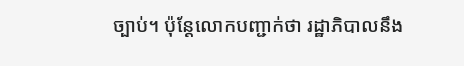ច្បាប់។ ប៉ុន្តែលោកបញ្ជាក់ថា រដ្ឋាភិបាលនឹង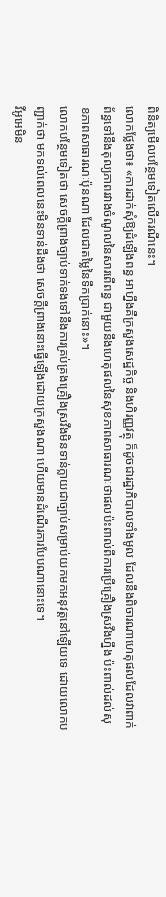ពិនិត្យមើលបន្ថែមទៀតលើករណីនេះ។
លោកថ្លែងថា៖ «ការដាក់សុំឱ្យដំឡើងពន្ធ អាហ្នឹងគឺក្រសួងសេដ្ឋកិច្ច និងហិរញ្ញវត្ថុ ក៏ដូចជារដ្ឋាភិបាលទាំងមូល ដែលនឹងពិចារណាហេតុផលដែលវាពាក់ព័ន្ធទៅនឹងតុល្យភាពរវាងចំណូលនៃសារពើពន្ធ ជាមួយនឹងហេតុផលនៃសុខភាពសាធារណៈថាផលប៉ះពាល់ពីការប្រើគ្រឿងស្រវឹងហ្នឹង ប៉ះពាល់ដល់សុខភាពសាធារណៈប៉ុនណា ដែលជាតម្លៃនៃទឹកប្រាក់នោះ»។
លោកបន្ថែមទៀតថា សេចក្តីព្រាងច្បាប់ទាក់ទងទៅនឹងការគ្រប់គ្រងគ្រឿងស្រវឹងមិនទាន់ក្លាយជាច្បាប់សម្រាប់យកមកអនុវត្តនៅឡើយទេ ដោយលោកបញ្ជាក់ថា មកទល់ពេលនេះមិនទាន់ដឹងថា សេចក្តីព្រាងនោះធ្វើឡើងដោយក្រសួងណា ហើយមានដំណើរការបែបណានោះទេ។
វីអូអេមិន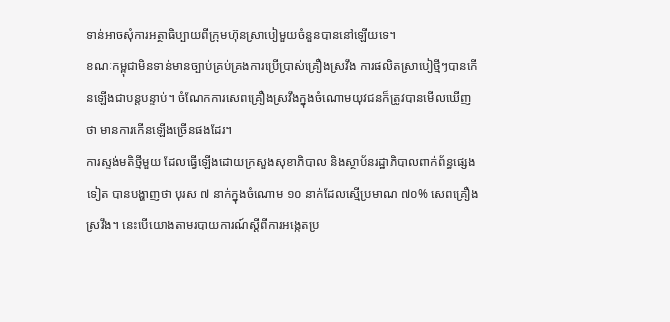ទាន់អាចសុំការអត្ថាធិប្បាយពីក្រុមហ៊ុនស្រាបៀមួយចំនួនបាននៅឡើយទេ។
ខណៈកម្ពុជាមិនទាន់មានច្បាប់គ្រប់គ្រងការប្រើប្រាស់គ្រឿងស្រវឹង ការផលិតស្រាបៀថ្មីៗបានកើនឡើងជាបន្តបន្ទាប់។ ចំណែកការសេពគ្រឿងស្រវឹងក្នុងចំណោមយុវជនក៏ត្រូវបានមើលឃើញថា មានការកើនឡើងច្រើនផងដែរ។
ការស្ទង់មតិថ្មីមួយ ដែលធ្វើឡើងដោយក្រសួងសុខាភិបាល និងស្ថាប័នរដ្ឋាភិបាលពាក់ព័ន្ធផ្សេងទៀត បានបង្ហាញថា បុរស ៧ នាក់ក្នុងចំណោម ១០ នាក់ដែលស្មើប្រមាណ ៧០% សេពគ្រឿងស្រវឹង។ នេះបើយោងតាមរបាយការណ៍ស្តីពីការអង្កេតប្រ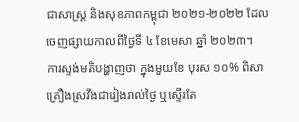ជាសាស្ត្រ និងសុខភាពកម្ពុជា ២០២១-២០២២ ដែលចេញផ្សាយកាលពីថ្ងៃទី ៤ ខែមេសា ឆ្នាំ ២០២៣។
ការស្ទង់មតិបង្ហាញថា ក្នុងមួយខែ បុរស ១០% ពិសាគ្រឿងស្រវឹងជារៀងរាល់ថ្ងៃ ឬស្ទើរតែ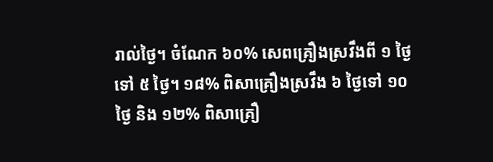រាល់ថ្ងៃ។ ចំណែក ៦០% សេពគ្រឿងស្រវឹងពី ១ ថ្ងៃទៅ ៥ ថ្ងៃ។ ១៨% ពិសាគ្រឿងស្រវឹង ៦ ថ្ងៃទៅ ១០ ថ្ងៃ និង ១២% ពិសាគ្រឿ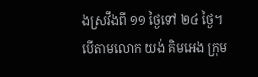ងស្រវឹងពី ១១ ថ្ងៃទៅ ២៤ ថ្ងៃ។
បើតាមលោក យង់ គិមអេង ក្រុម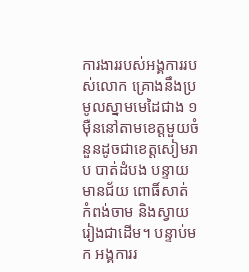ការងាររបស់អង្គការរបស់លោក គ្រោងនឹងប្រមូលស្នាមមេដៃជាង ១ ម៉ឺននៅតាមខេត្តមួយចំនួនដូចជាខេត្តសៀមរាប បាត់ដំបង បន្ទាយមានជ័យ ពោធិ៍សាត់ កំពង់ចាម និងស្វាយរៀងជាដើម។ បន្ទាប់មក អង្គការរ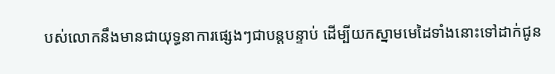បស់លោកនឹងមានជាយុទ្ធនាការផ្សេងៗជាបន្តបន្ទាប់ ដើម្បីយកស្នាមមេដៃទាំងនោះទៅដាក់ជូន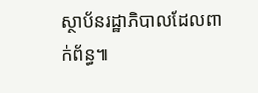ស្ថាប័នរដ្ឋាភិបាលដែលពាក់ព័ន្ធ៕